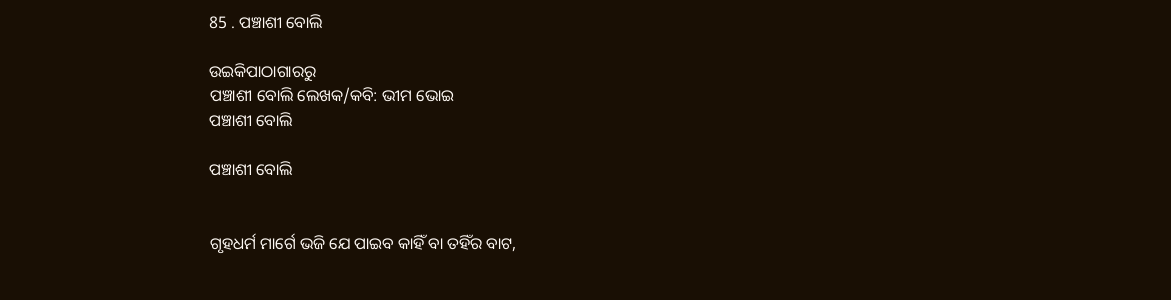85 . ପଞ୍ଚାଶୀ ବୋଲି

ଉଇକିପାଠାଗାର‌ରୁ
ପଞ୍ଚାଶୀ ବୋଲି ଲେଖକ/କବି: ଭୀମ ଭୋଇ
ପଞ୍ଚାଶୀ ବୋଲି

ପଞ୍ଚାଶୀ ବୋଲି


ଗୃହଧର୍ମ ମାର୍ଗେ ଭଜି ଯେ ପାଇବ କାହିଁ ବା ତହିଁର ବାଟ,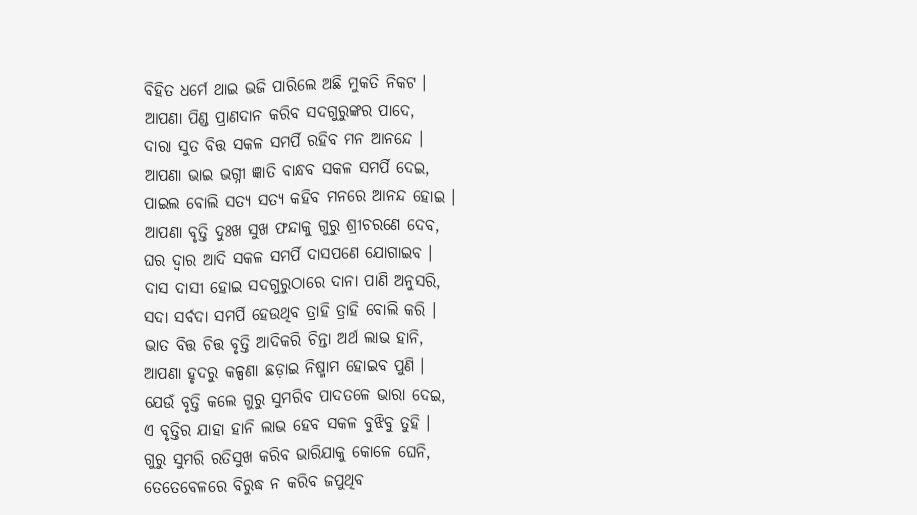ବିହିତ ଧର୍ମେ ଥାଇ ଭଜି ପାରିଲେ ଅଛି ମୁକତି ନିକଟ ।
ଆପଣା ପିଣ୍ଡ ପ୍ରାଣଦାନ କରିବ ସଦଗୁରୁଙ୍କର ପାଦେ,
ଦାରା ସୁତ ବିତ୍ତ ସକଳ ସମର୍ପି ରହିବ ମନ ଆନନ୍ଦେ ।
ଆପଣା ଭାଇ ଭଗ୍ନୀ ଜ୍ଞାତି ବାନ୍ଧବ ସକଳ ସମର୍ପି ଦେଇ,
ପାଇଲ ବୋଲି ସତ୍ୟ ସତ୍ୟ କହିବ ମନରେ ଆନନ୍ଦ ହୋଇ ।
ଆପଣା ବୃତ୍ତି ଦୁଃଖ ସୁଖ ଫନ୍ଦାକୁ ଗୁରୁ ଶ୍ରୀଚରଣେ ଦେବ,
ଘର ଦ୍ୱାର ଆଦି ସକଳ ସମର୍ପି ଦାସପଣେ ଯୋଗାଇବ ।
ଦାସ ଦାସୀ ହୋଇ ସଦଗୁରୁଠାରେ ଦାନା ପାଣି ଅନୁସରି,
ସଦା ସର୍ବଦା ସମର୍ପି ହେଉଥିବ ତ୍ରାହି ତ୍ରାହି ବୋଲି କରି ।
ଭାତ ବିତ୍ତ ଚିତ୍ତ ବୃତ୍ତି ଆଦିକରି ଚିନ୍ତା ଅର୍ଥ ଲାଭ ହାନି,
ଆପଣା ହୃଦରୁ କଳ୍ପଣା ଛଡ଼ାଇ ନିଷ୍ମାମ ହୋଇବ ପୁଣି ।
ଯେଉଁ ବୃତ୍ତି କଲେ ଗୁରୁ ସୁମରିବ ପାଦତଳେ ଭାରା ଦେଇ,
ଏ ବୃତ୍ତିର ଯାହା ହାନି ଲାଭ ହେବ ସକଳ ବୁଝିବୁ ତୁହି ।
ଗୁରୁ ସୁମରି ରତିସୁଖ କରିବ ଭାରିଯାକୁ କୋଳେ ଘେନି,
ତେତେବେଳରେ ବିରୁଦ୍ଧ ନ କରିବ ଜପୁଥିବ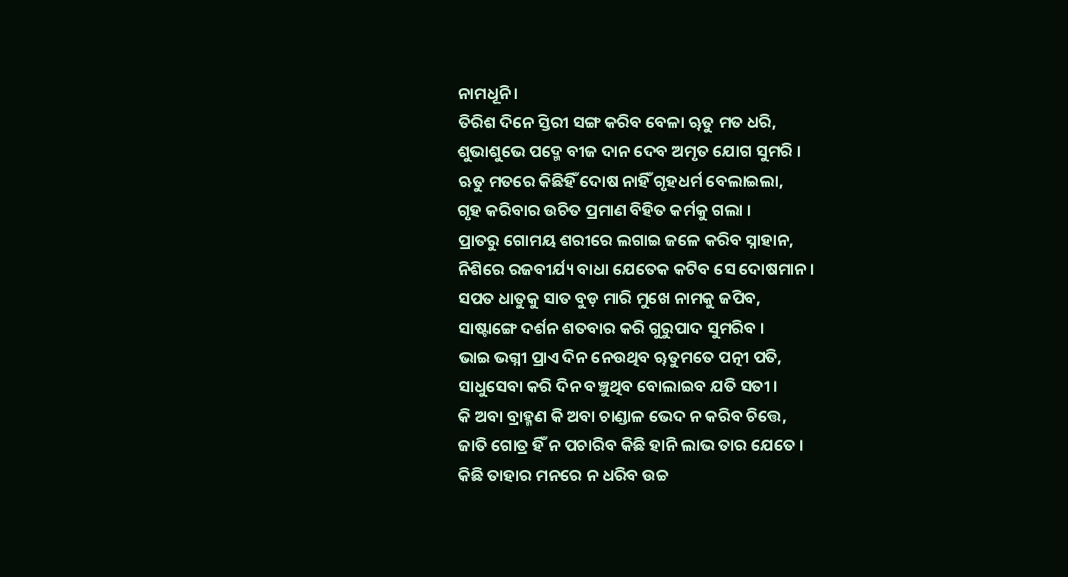ନାମଧୂନି ।
ତିରିଶ ଦିନେ ସ୍ତିରୀ ସଙ୍ଗ କରିବ ବେଳା ୠତୁ ମତ ଧରି,
ଶୁଭାଶୁଭେ ପଦ୍ମେ ବୀଜ ଦାନ ଦେବ ଅମୃତ ଯୋଗ ସୁମରି ।
ଋତୁ ମତରେ କିଛିହିଁ ଦୋଷ ନାହିଁ ଗୃହଧର୍ମ ବେଲାଇଲା,
ଗୃହ କରିବାର ଉଚିତ ପ୍ରମାଣ ବିହିତ କର୍ମକୁ ଗଲା ।
ପ୍ରାତରୁ ଗୋମୟ ଶରୀରେ ଲଗାଇ ଜଳେ କରିବ ସ୍ନାହାନ,
ନିଶିରେ ରଜବୀର୍ଯ୍ୟ ବାଧା ଯେତେକ କଟିବ ସେ ଦୋଷମାନ ।
ସପତ ଧାତୁକୁ ସାତ ବୁଡ଼ ମାରି ମୁଖେ ନାମକୁ ଜପିବ,
ସାଷ୍ଟାଙ୍ଗେ ଦର୍ଶନ ଶତବାର କରି ଗୁରୁପାଦ ସୁମରିବ ।
ଭାଇ ଭଗ୍ନୀ ପ୍ରାଏ ଦିନ ନେଉଥିବ ୠତୁମତେ ପତ୍ନୀ ପତି,
ସାଧୁସେବା କରି ଦିନ ବଞ୍ଚୁଥିବ ବୋଲାଇବ ଯତି ସତୀ ।
କି ଅବା ବ୍ରାହ୍ମଣ କି ଅବା ଚାଣ୍ଡାଳ ଭେଦ ନ କରିବ ଚିତ୍ତେ,
ଜାତି ଗୋତ୍ର ହିଁ ନ ପଚାରିବ କିଛି ହାନି ଲାଭ ତାର ଯେତେ ।
କିଛି ତାହାର ମନରେ ନ ଧରିବ ଉଚ୍ଚ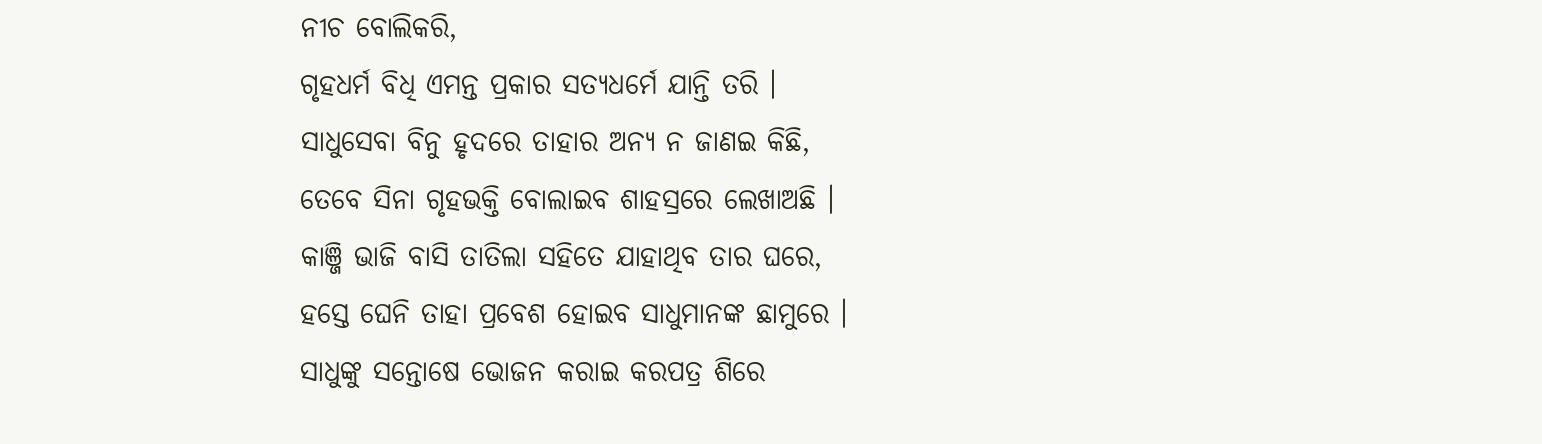ନୀଚ ବୋଲିକରି,
ଗୃହଧର୍ମ ବିଧି ଏମନ୍ତ ପ୍ରକାର ସତ୍ୟଧର୍ମେ ଯାନ୍ତି ତରି ।
ସାଧୁସେବା ବିନୁ ହୃଦରେ ତାହାର ଅନ୍ୟ ନ ଜାଣଇ କିଛି,
ତେବେ ସିନା ଗୃହଭକ୍ତି ବୋଲାଇବ ଶାହସ୍ରରେ ଲେଖାଅଛି ।
କାଞ୍ଜି ଭାଜି ବାସି ତାତିଲା ସହିତେ ଯାହାଥିବ ତାର ଘରେ,
ହସ୍ତେ ଘେନି ତାହା ପ୍ରବେଶ ହୋଇବ ସାଧୁମାନଙ୍କ ଛାମୁରେ ।
ସାଧୁଙ୍କୁ ସନ୍ତୋଷେ ଭୋଜନ କରାଇ କରପତ୍ର ଶିରେ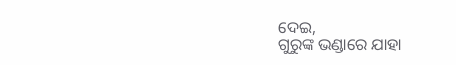ଦେଇ,
ଗୁରୁଙ୍କ ଭଣ୍ଡାରେ ଯାହା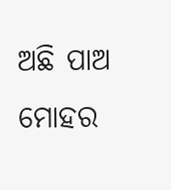ଅଛି ପାଅ ମୋହର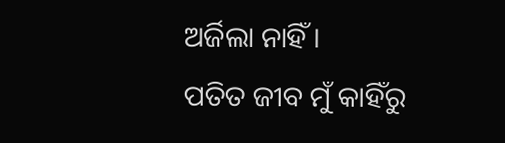ଅର୍ଜିଲା ନାହିଁ ।
ପତିତ ଜୀବ ମୁଁ କାହିଁରୁ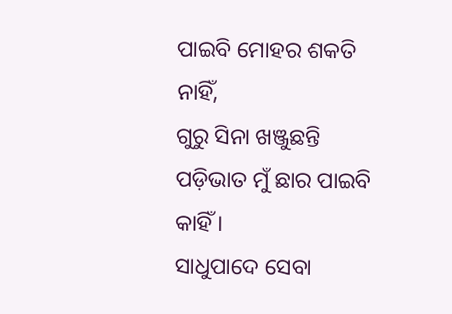ପାଇବି ମୋହର ଶକତି ନାହିଁ,
ଗୁରୁ ସିନା ଖଞ୍ଜୁଛନ୍ତି ପଡ଼ିଭାତ ମୁଁ ଛାର ପାଇବି କାହିଁ ।
ସାଧୁପାଦେ ସେବା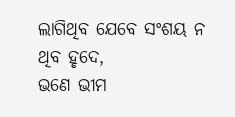ଲାଗିଥିବ ଯେବେ ସଂଶୟ ନ ଥିବ ହୃଦେ,
ଭଣେ ଭୀମ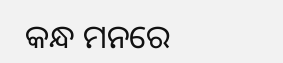କନ୍ଧ ମନରେ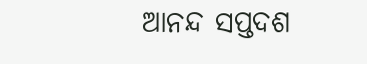ଆନନ୍ଦ ସପ୍ତଦଶ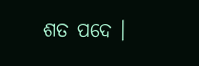ଶତ ପଦେ ।